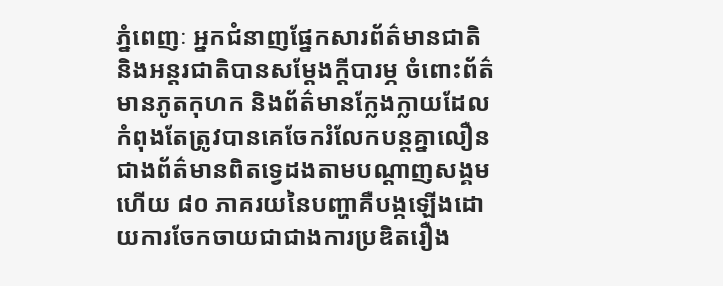ភ្នំពេញៈ អ្នកជំនាញផ្នែកសារព័ត៌មានជាតិ និងអន្តរជាតិបានសម្តែងក្តីបារម្ភ ចំពោះព័ត៌មានភូតកុហក និងព័ត៌មានក្លែងក្លាយដែលកំពុងតែត្រូវបានគេចែករំលែកបន្តគ្នាលឿនជាងព័ត៌មានពិតទ្វេដងតាមបណ្តាញសង្គម ហើយ ៨០ ភាគរយនៃបញ្ហាគឺបង្កឡើងដោយការចែកចាយជាជាងការប្រឌិតរឿង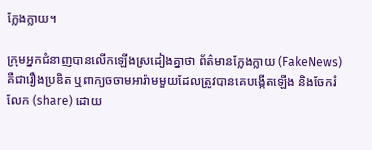ក្លែងក្លាយ។

ក្រុមអ្នកជំនាញបានលើកឡើងស្រដៀងគ្នាថា ព័ត៌មានក្លែងក្លាយ (FakeNews) គឺជារឿងប្រឌិត ឬពាក្យចចាមអារ៉ាមមួយដែលត្រូវបានគេបង្កើតឡើង និងចែករំលែក (share) ដោយ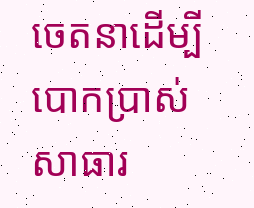ចេតនាដើម្បីបោកប្រាស់សាធារ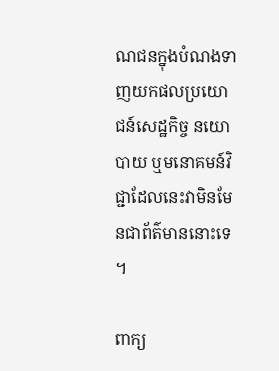ណជនក្នុងបំណងទាញយកផលប្រយោជន៍សេដ្ឋកិច្ច នយោបាយ ឬមនោគមន៍វិជ្ជាដែលនេះវាមិនមែនជាព័ត៌មាននោះទេ។

ពាក្យ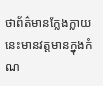ថាព័ត៌មានក្លែងក្លាយនេះមានវត្តមានក្នុងកំណ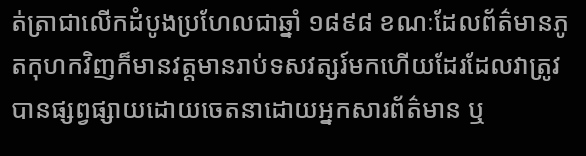ត់ត្រាជាលើកដំបូងប្រហែលជាឆ្នាំ ១៨៩៨ ខណៈដែលព័ត៌មានភូតកុហកវិញក៏មានវត្តមានរាប់ទសវត្សរ៍មកហើយដែរដែលវាត្រូវបានផ្សព្វផ្សាយដោយចេតនាដោយអ្នកសារព័ត៌មាន ឬ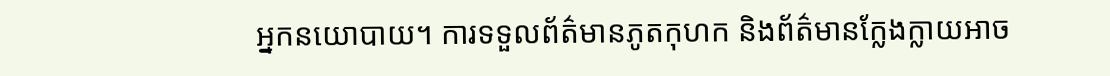អ្នកនយោបាយ។ ការទទួលព័ត៌មានភូតកុហក និងព័ត៌មានក្លែងក្លាយអាច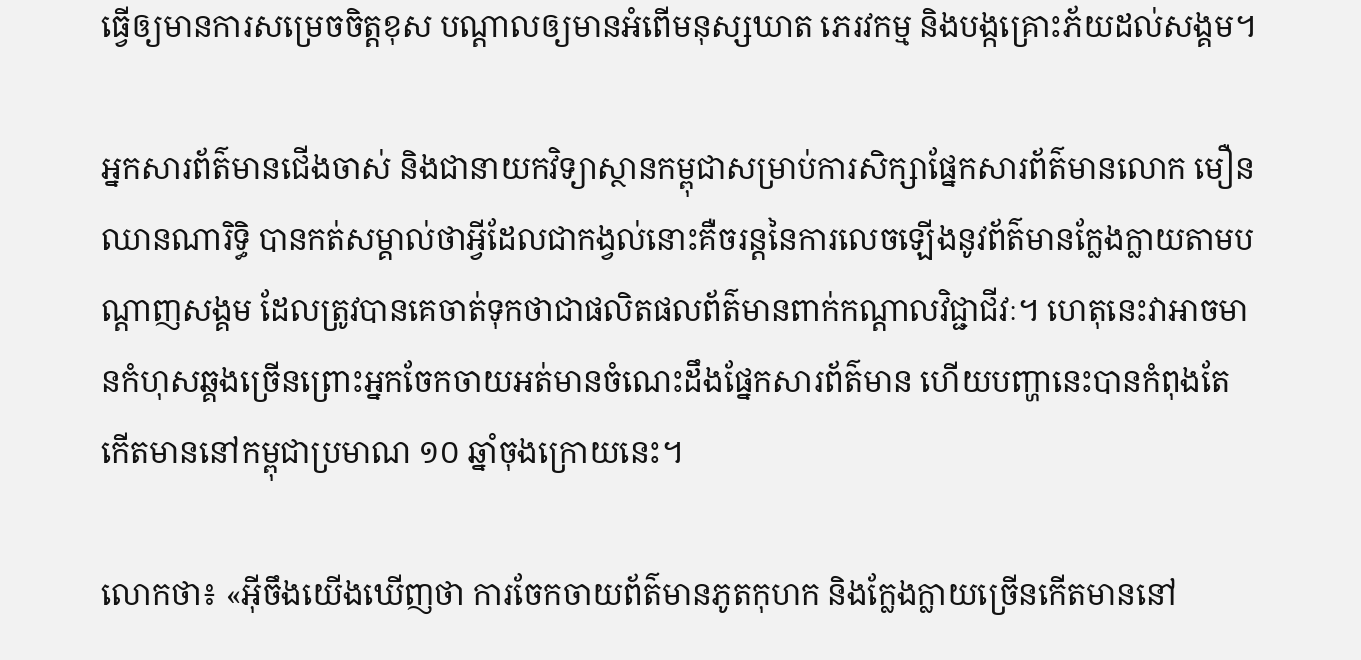ធ្វើឲ្យមានការសម្រេចចិត្តខុស បណ្តាលឲ្យមានអំពើមនុស្សឃាត ភេរវកម្ម និងបង្កគ្រោះភ័យដល់សង្គម។

អ្នកសារព័ត៌មានជើងចាស់ និងជានាយកវិទ្យាស្ថានកម្ពុជាសម្រាប់ការសិក្សាផ្នែកសារព័ត៌មានលោក មឿន ឈានណារិទ្ធិ បានកត់សម្គាល់ថាអ្វីដែលជាកង្វល់នោះគឺចរន្តនៃការលេចឡើងនូវព័ត៌មានក្លែងក្លាយតាមបណ្តាញសង្គម ដែលត្រូវបានគេចាត់ទុកថាជាផលិតផលព័ត៌មានពាក់កណ្តាលវិជ្ជាជីវៈ។ ហេតុនេះវាអាចមានកំហុសឆ្គងច្រើនព្រោះអ្នកចែកចាយអត់មានចំណេះដឹងផ្នែកសារព័ត៌មាន ហើយបញ្ហានេះបានកំពុងតែកើតមាននៅកម្ពុជាប្រមាណ ១០ ឆ្នាំចុងក្រោយនេះ។

លោកថា៖ «អ៊ីចឹងយើងឃើញថា ការចែកចាយព័ត៌មានភូតកុហក និងក្លែងក្លាយច្រើនកើតមាននៅ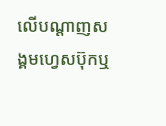លើបណ្តាញសង្គមហ្វេសប៊ុកឬ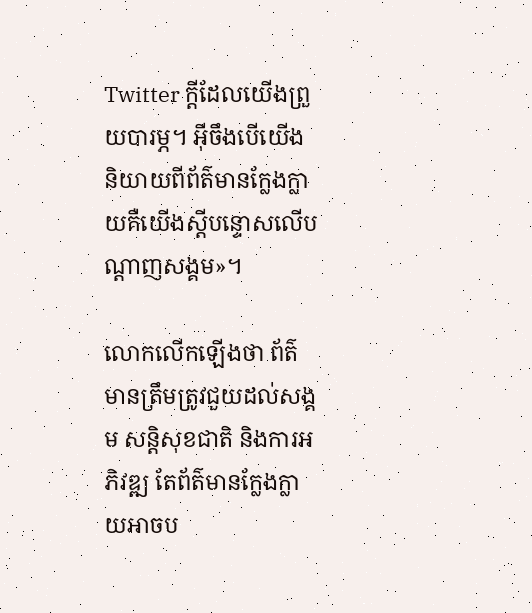Twitter ក្តីដែលយើងព្រួយបារម្ភ។ អ៊ីចឹងបើយើងនិយាយពីព័ត៌មានក្លែងក្លាយគឺយើងស្តីបន្ទោសលើបណ្តាញសង្គម»។

លោកលើកឡើងថា ព័ត៌មានត្រឹមត្រូវជួយដល់សង្គម សន្តិសុខជាតិ និងការអភិវឌ្ឍ តែព័ត៌មានក្លែងក្លាយអាចប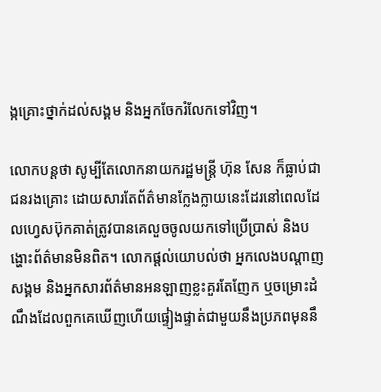ង្កគ្រោះថ្នាក់ដល់សង្គម និងអ្នកចែករំលែកទៅវិញ។

លោកបន្តថា សូម្បីតែលោកនាយករដ្ឋមន្ត្រី ហ៊ុន សែន ក៏ធ្លាប់ជាជនរងគ្រោះ ដោយសារតែព័ត៌មានក្លែងក្លាយនេះដែរនៅពេលដែលហ្វេសប៊ុកគាត់ត្រូវបានគេលួចចូលយកទៅប្រើប្រាស់ និងបង្ហោះព័ត៌មានមិនពិត។ លោកផ្តល់យោបល់ថា អ្នកលេងបណ្តាញសង្គម និងអ្នកសារព័ត៌មានអនឡាញខ្លះគួរតែញែក ឬចម្រោះដំណឹងដែលពួកគេឃើញហើយផ្ទៀងផ្ទាត់ជាមួយនឹងប្រភពមុននឹ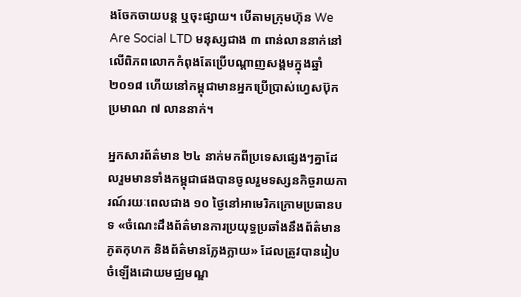ងចែកចាយបន្ត ឬចុះផ្សាយ។ បើតាមក្រុមហ៊ុន We Are Social LTD មនុស្សជាង ៣ ពាន់លាននាក់នៅលើពិភពលោកកំពុងតែប្រើបណ្តាញសង្គមក្នុងឆ្នាំ ២០១៨ ហើយនៅកម្ពុជាមានអ្នកប្រើប្រាស់ហ្វេសប៊ុកប្រមាណ ៧ លាននាក់។

អ្នកសារព័ត៌មាន ២៤ នាក់មកពីប្រទេសផ្សេងៗគ្នាដែលរួមមានទាំងកម្ពុជាផងបានចូលរួមទស្សនកិច្ចរាយការណ៍រយៈពេលជាង ១០ ថ្ងៃនៅអាមេរិកក្រោមប្រធានបទ «ចំណេះដឹងព័ត៌មានការប្រយុទ្ធប្រឆាំងនឹងព័ត៌មានភូតកុហក និងព័ត៌មានក្លែងក្លាយ» ដែលត្រូវបានរៀបចំឡើងដោយមជ្ឈមណ្ឌ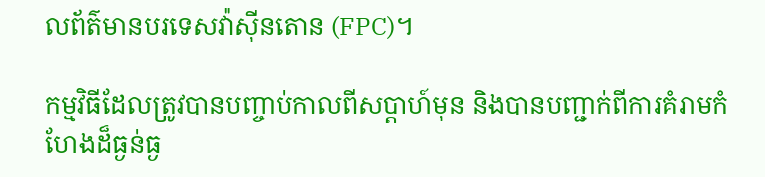លព័ត៌មានបរទេសវ៉ាស៊ីនតោន (FPC)។

កម្មវិធីដែលត្រូវបានបញ្ចាប់កាលពីសប្តាហ៍មុន និងបានបញ្ជាក់ពីការគំរាមកំហែងដ៏ធ្ងន់ធ្ង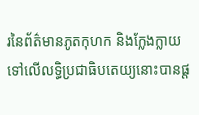រនៃព័ត៌មានភូតកុហក និងក្លែងក្លាយទៅលើលទ្ធិប្រជាធិបតេយ្យនោះបានផ្ត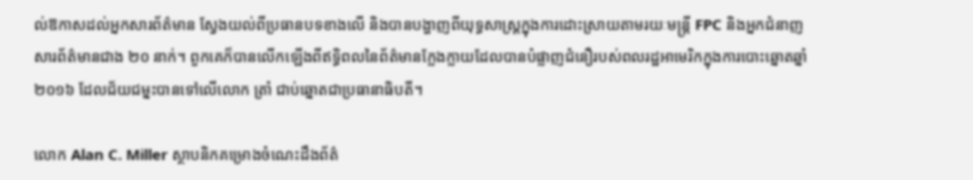ល់ឱកាសដល់អ្នកសារព័ត៌មាន ស្វែងយល់ពីប្រធានបទខាងលើ និងបានបង្ហាញពីយុទ្ធសាស្ត្រក្នុងការដោះស្រាយតាមរយៈមន្ត្រី FPC និងអ្នកជំនាញសារព័ត៌មានជាង ២០ នាក់។ ពួកគេក៏បានលើកឡើងពីឥទ្ធិពលនៃព័ត៌មានក្លែងក្លាយដែលបានបំផ្លាញជំនឿរបស់ពលរដ្ឋអាមេរិកក្នុងការបោះឆ្នោតឆ្នាំ ២០១៦ ដែលជ័យជម្នះបានទៅលើលោក ត្រាំ ជាប់ឆ្នោតជាប្រធានាធិបតី។

លោក Alan C. Miller ស្ថាបនិកគម្រោងចំណេះដឹងព័ត៌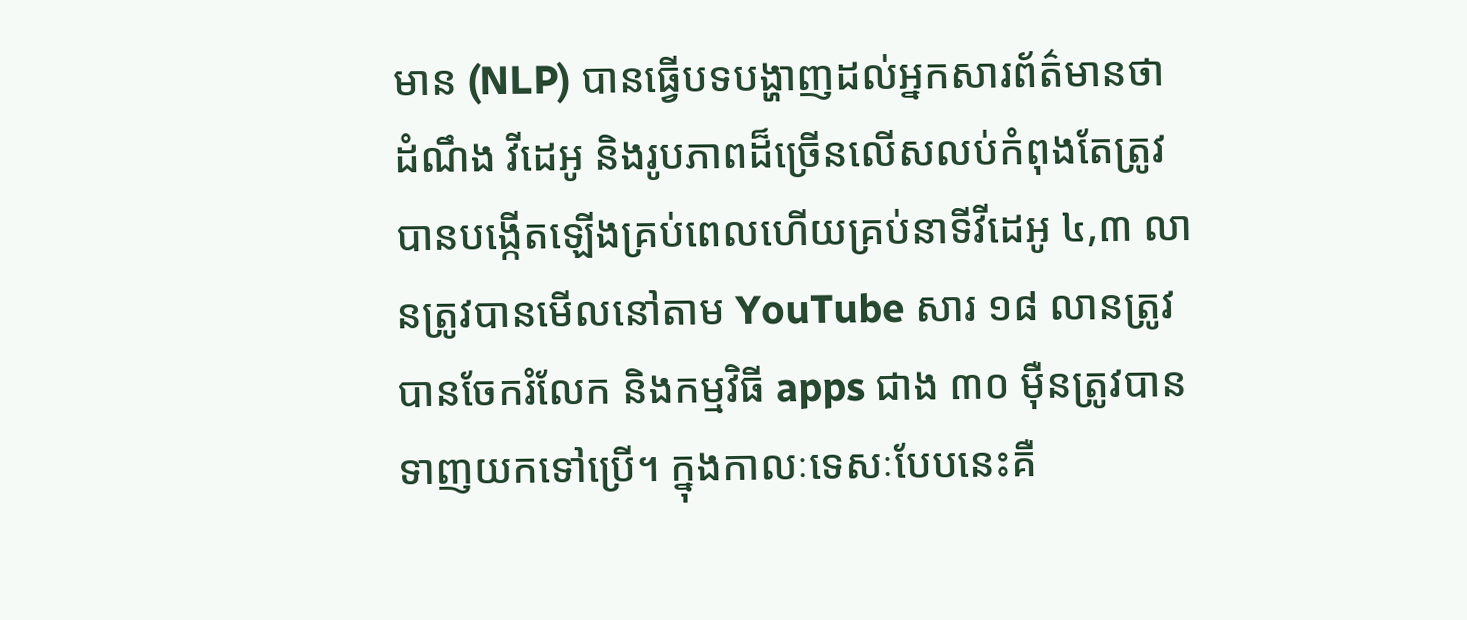មាន (NLP) បានធ្វើបទបង្ហាញដល់អ្នកសារព័ត៌មានថា ដំណឹង វីដេអូ និងរូបភាពដ៏ច្រើនលើសលប់កំពុងតែត្រូវបានបង្កើតឡើងគ្រប់ពេលហើយគ្រប់នាទីវីដេអូ ៤,៣ លានត្រូវបានមើលនៅតាម YouTube សារ ១៨ លានត្រូវបានចែករំលែក និងកម្មវិធី apps ជាង ៣០ ម៉ឺនត្រូវបានទាញយកទៅប្រើ។ ក្នុងកាលៈទេសៈបែបនេះគឺ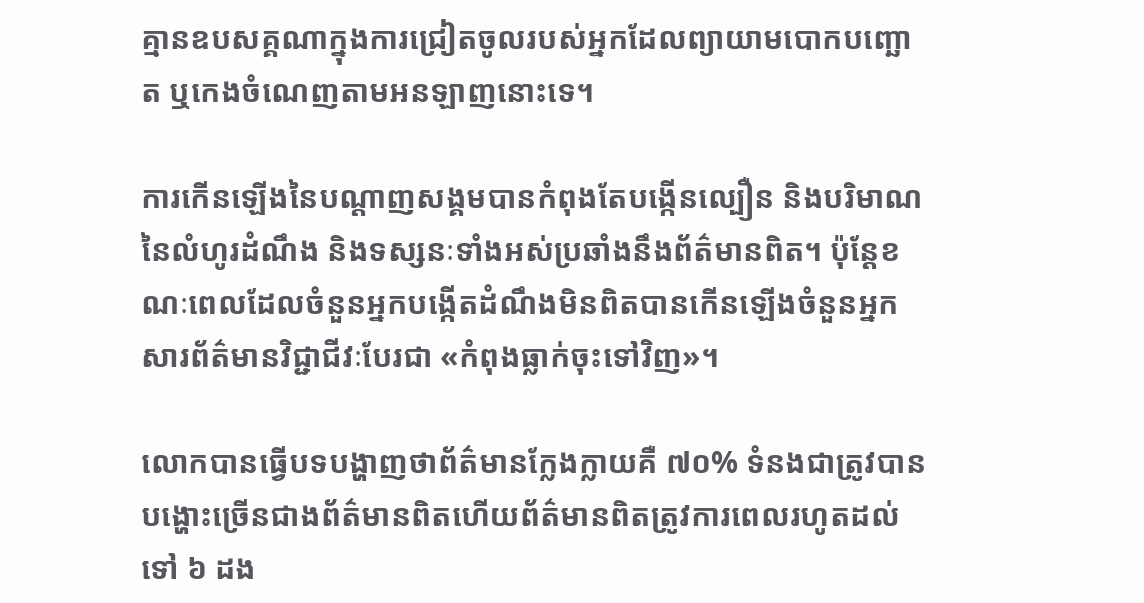គ្មានឧបសគ្គណាក្នុងការជ្រៀតចូលរបស់អ្នកដែលព្យាយាមបោកបញ្ឆោត ឬកេងចំណេញតាមអនឡាញនោះទេ។

ការកើនឡើងនៃបណ្តាញសង្គមបានកំពុងតែបង្កើនល្បឿន និងបរិមាណនៃលំហូរដំណឹង និងទស្សនៈទាំងអស់ប្រឆាំងនឹងព័ត៌មានពិត។ ប៉ុន្តែខណៈពេលដែលចំនួនអ្នកបង្កើតដំណឹងមិនពិតបានកើនឡើងចំនួនអ្នកសារព័ត៌មានវិជ្ជាជីវៈបែរជា «កំពុងធ្លាក់ចុះទៅវិញ»។

លោកបានធ្វើបទបង្ហាញថាព័ត៌មានក្លែងក្លាយគឺ ៧០% ទំនងជាត្រូវបានបង្ហោះច្រើនជាងព័ត៌មានពិតហើយព័ត៌មានពិតត្រូវការពេលរហូតដល់ទៅ ៦ ដង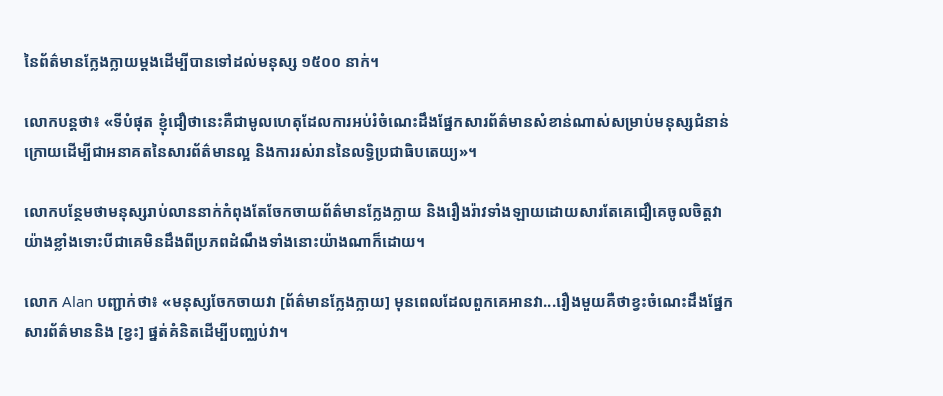នៃព័ត៌មានក្លែងក្លាយម្តងដើម្បីបានទៅដល់មនុស្ស ១៥០០ នាក់។

លោកបន្តថា៖ «ទីបំផុត ខ្ញុំជឿថានេះគឺជាមូលហេតុដែលការអប់រំចំណេះដឹងផ្នែកសារព័ត៌មានសំខាន់ណាស់សម្រាប់មនុស្សជំនាន់ក្រោយដើម្បីជាអនាគតនៃសារព័ត៌មានល្អ និងការរស់រាននៃលទ្ធិប្រជាធិបតេយ្យ»។

លោកបន្ថែមថាមនុស្សរាប់លាននាក់កំពុងតែចែកចាយព័ត៌មានក្លែងក្លាយ និងរឿងរ៉ាវទាំងឡាយដោយសារតែគេជឿគេចូលចិត្តវាយ៉ាងខ្លាំងទោះបីជាគេមិនដឹងពីប្រភពដំណឹងទាំងនោះយ៉ាងណាក៏ដោយ។

លោក Alan បញ្ជាក់ថា៖ «មនុស្សចែកចាយវា [ព័ត៌មានក្លែងក្លាយ] មុនពេលដែលពួកគេអានវា...រឿងមួយគឺថាខ្វះចំណេះដឹងផ្នែកសារព័ត៌មាននិង [ខ្វះ] ផ្នត់គំនិតដើម្បីបញ្ឈប់វា។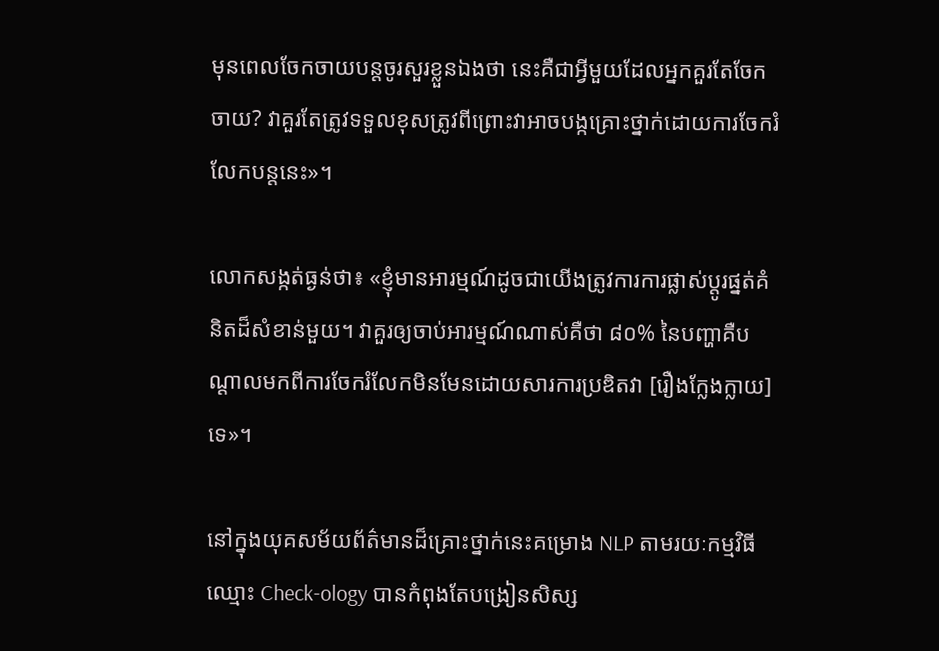មុនពេលចែកចាយបន្តចូរសួរខ្លួនឯងថា នេះគឺជាអ្វីមួយដែលអ្នកគួរតែចែកចាយ? វាគួរតែត្រូវទទួលខុសត្រូវពីព្រោះវាអាចបង្កគ្រោះថ្នាក់ដោយការចែករំលែកបន្តនេះ»។

លោកសង្កត់ធ្ងន់ថា៖ «ខ្ញុំមានអារម្មណ៍ដូចជាយើងត្រូវការការផ្លាស់ប្តូរផ្នត់គំនិតដ៏សំខាន់មួយ។ វាគួរឲ្យចាប់អារម្មណ៍ណាស់គឺថា ៨០% នៃបញ្ហាគឺបណ្តាលមកពីការចែករំលែកមិនមែនដោយសារការប្រឌិតវា [រឿងក្លែងក្លាយ] ទេ»។

នៅក្នុងយុគសម័យព័ត៌មានដ៏គ្រោះថ្នាក់នេះគម្រោង NLP តាមរយៈកម្មវិធីឈ្មោះ Check-ology បានកំពុងតែបង្រៀនសិស្ស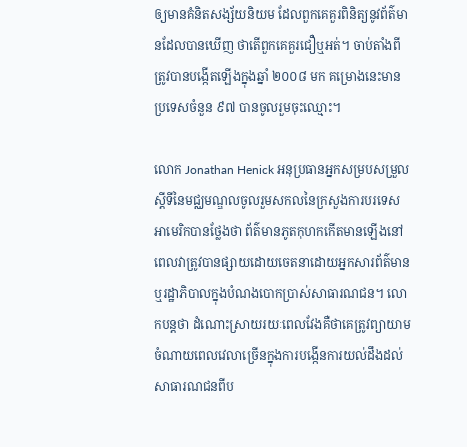ឲ្យមានគំនិតសង្ស័យនិយម ដែលពួកគេគួរពិនិត្យនូវព័ត៌មានដែលបានឃើញ ថាតើពួកគេគួរជឿឬអត់។ ចាប់តាំងពីត្រូវបានបង្កើតឡើងក្នុងឆ្នាំ ២០០៨ មក គម្រោងនេះមានប្រទេសចំនួន ៩៧ បានចូលរួមចុះឈ្មោះ។

លោក Jonathan Henick អនុប្រធានអ្នកសម្របសម្រួលស្តីទីនៃមជ្ឈមណ្ឌលចូលរួមសកលនៃក្រសួងការបរទេសអាមេរិកបានថ្លែងថា ព័ត៌មានភូតកុហកកើតមានឡើងនៅពេលវាត្រូវបានផ្សាយដោយចេតនាដោយអ្នកសារព័ត៌មាន ឬរដ្ឋាភិបាលក្នុងបំណងបោកប្រាស់សាធារណជន។ លោកបន្តថា ដំណោះស្រាយរយៈពេលវែងគឺថាគេត្រូវព្យាយាមចំណាយពេលវេលាច្រើនក្នុងការបង្កើនការយល់ដឹងដល់សាធារណជនពីប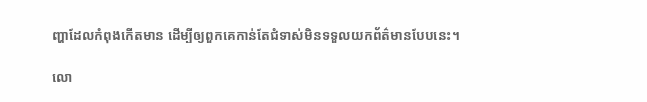ញ្ហាដែលកំពុងកើតមាន ដើម្បីឲ្យពួកគេកាន់តែជំទាស់មិនទទួលយកព័ត៌មានបែបនេះ។

លោ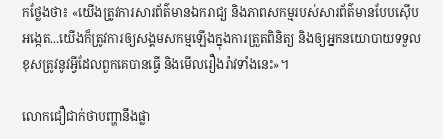កថ្លែងថា៖ «យើងត្រូវការសារព័ត៌មានឯករាជ្យ និងភាពសកម្មរបស់សារព័ត៌មានបែបស៊ើបអង្កេត...យើងក៏ត្រូវការឲ្យសង្គមសកម្មឡើងក្នុងការត្រួតពិនិត្យ និងឲ្យអ្នកនយោបាយទទួលខុសត្រូវនូវអ្វីដែលពួកគេបានធ្វើ និងមើលរឿងរ៉ាវទាំងនេះ»។

លោកជឿជាក់ថាបញ្ហានឹងផ្លា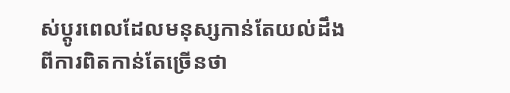ស់ប្តូរពេលដែលមនុស្សកាន់តែយល់ដឹងពីការពិតកាន់តែច្រើនថា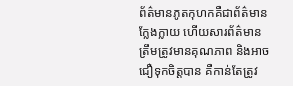ព័ត៌មានភូតកុហកគឺជាព័ត៌មានក្លែងក្លាយ ហើយសារព័ត៌មានត្រឹមត្រូវមានគុណភាព និងអាចជឿទុកចិត្តបាន គឺកាន់តែត្រូវ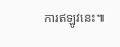ការឥឡូវនេះ៕